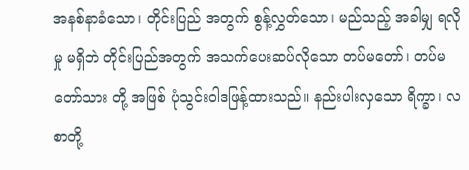အနစ်နာခံသော၊ တိုင်းပြည် အတွက် စွန့်လွှတ်သော၊ မည်သည့် အခါမျှ ရလိုမှု မရှိဘဲ တိုင်းပြည်အတွက် အသက်ပေးဆပ်လိုသော တပ်မတော်၊ တပ်မတော်သား တို့ အဖြစ် ပုံသွင်းဝါဒဖြန့်ထားသည်။ နည်းပါးလှသော ရိက္ခာ၊ လစာတို့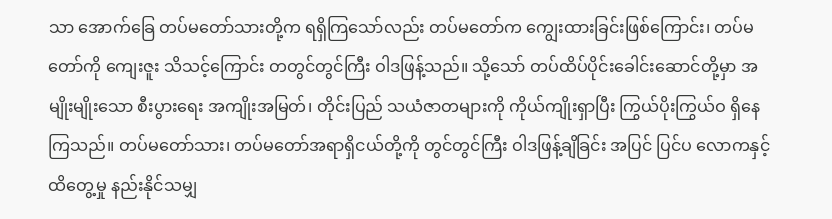သာ အောက်ခြေ တပ်မတော်သားတို့က ရရှိကြသော်လည်း တပ်မတော်က ကျွေးထားခြင်းဖြစ်ကြောင်း၊ တပ်မတော်ကို ကျေးဇူး သိသင့်ကြောင်း တတွင်တွင်ကြီး ဝါဒဖြန့်သည်။ သို့သော် တပ်ထိပ်ပိုင်းခေါင်းဆောင်တို့မှာ အမျိုးမျိုးသော စီးပွားရေး အကျိုးအမြတ်၊ တိုင်းပြည် သယံဇာတများကို ကိုယ်ကျိုးရှာပြီး ကြွယ်ပိုးကြွယ်ဝ ရှိနေကြသည်။ တပ်မတော်သား၊ တပ်မတော်အရာရှိငယ်တို့ကို တွင်တွင်ကြီး ဝါဒဖြန့်ချိခြင်း အပြင် ပြင်ပ လောကနှင့် ထိတွေ့မှု နည်းနိုင်သမျှ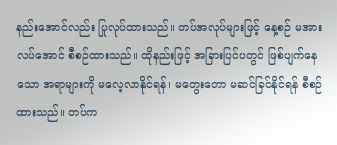နည်းအောင်လည်း ပြုလုပ်ထားသည်။ တပ်အလုပ်များဖြင့် နေ့စဉ် မအားလပ်အောင် စီစဉ်ထားသည်။ ထိုနည်းဖြင့် အခြားပြင်ပတွင် ဖြစ်ပျက်နေသော အရာများကို မလေ့လာနိုင်ရန်၊ မတွေးတော မဆင်ခြင်နိုင်ရန် စီစဉ်ထားသည်။ တပ်က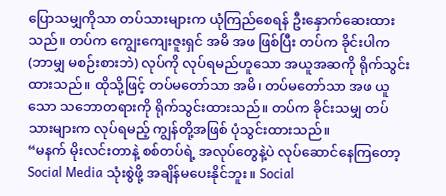ပြောသမျှကိုသာ တပ်သားများက ယုံကြည်စေရန် ဦးနှောက်ဆေးထားသည်။ တပ်က ကျွေးကျေးဇူးရှင် အမိ အဖ ဖြစ်ပြီး တပ်က ခိုင်းပါက (ဘာမျှ မစဉ်းစားဘဲ) လုပ်ကို လုပ်ရမည်ဟူသော အယူအဆကို ရိုက်သွင်းထားသည်။ ထိုသို့ဖြင့် တပ်မတော်သာ အမိ၊ တပ်မတော်သာ အဖ ယူသော သဘောတရားကို ရိုက်သွင်းထားသည်။ တပ်က ခိုင်းသမျှ တပ်သားများက လုပ်ရမည့် ကျွန်တို့အဖြစ် ပုံသွင်းထားသည်။
“မနက် မိုးလင်းတာနဲ့ စစ်တပ်ရဲ့ အလုပ်တွေနဲ့ပဲ လုပ်ဆောင်နေကြတော့ Social Media သုံးစွဲဖို့ အချိန်မပေးနိုင်ဘူး။ Social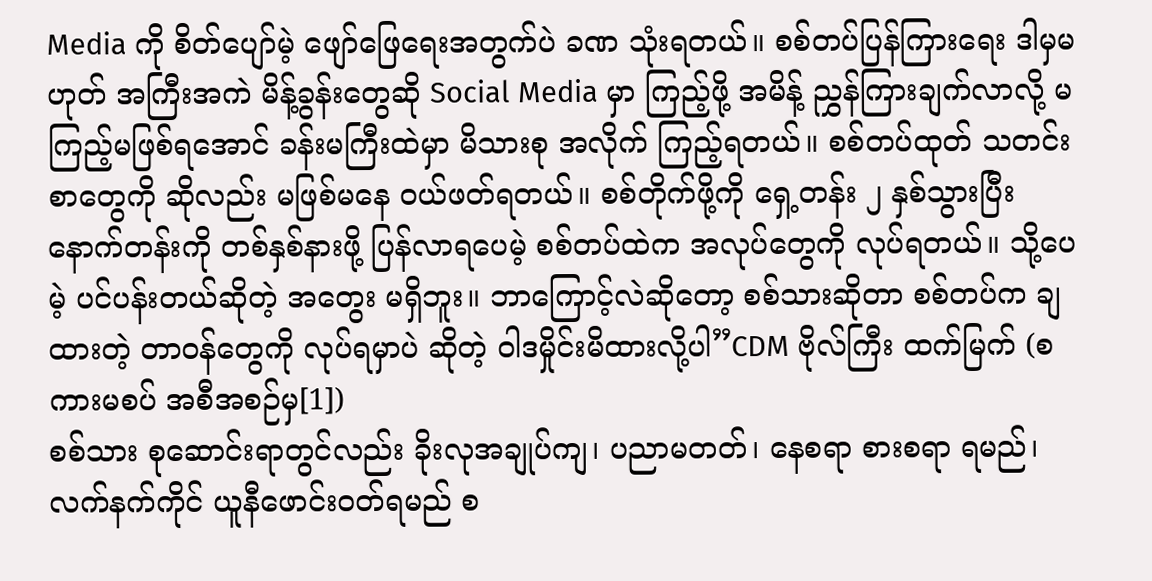Media ကို စိတ်ပျော်မဲ့ ဖျော်ဖြေရေးအတွက်ပဲ ခဏ သုံးရတယ်။ စစ်တပ်ပြန်ကြားရေး ဒါမှမဟုတ် အကြီးအကဲ မိန့်ခွန်းတွေဆို Social Media မှာ ကြည့်ဖို့ အမိန့် ညွှန်ကြားချက်လာလို့ မကြည့်မဖြစ်ရအောင် ခန်းမကြီးထဲမှာ မိသားစု အလိုက် ကြည့်ရတယ်။ စစ်တပ်ထုတ် သတင်းစာတွေကို ဆိုလည်း မဖြစ်မနေ ဝယ်ဖတ်ရတယ်။ စစ်တိုက်ဖို့ကို ရှေ့တန်း ၂ နှစ်သွားပြီး နောက်တန်းကို တစ်နှစ်နားဖို့ ပြန်လာရပေမဲ့ စစ်တပ်ထဲက အလုပ်တွေကို လုပ်ရတယ်။ သို့ပေမဲ့ ပင်ပန်းတယ်ဆိုတဲ့ အတွေး မရှိဘူး။ ဘာကြောင့်လဲဆိုတော့ စစ်သားဆိုတာ စစ်တပ်က ချထားတဲ့ တာဝန်တွေကို လုပ်ရမှာပဲ ဆိုတဲ့ ဝါဒမှိုင်းမိထားလို့ပါ”CDM ဗိုလ်ကြီး ထက်မြက် (စကားမစပ် အစီအစဉ်မှ[1])
စစ်သား စုဆောင်းရာတွင်လည်း ခိုးလုအချုပ်ကျ၊ ပညာမတတ်၊ နေစရာ စားစရာ ရမည်၊ လက်နက်ကိုင် ယူနီဖောင်းဝတ်ရမည် စ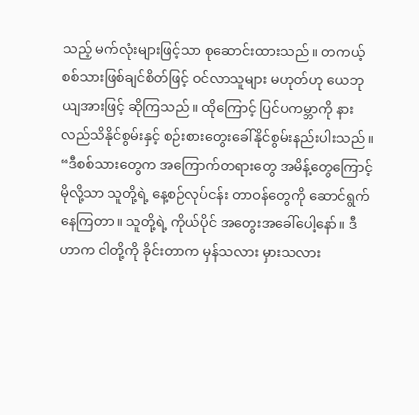သည့် မက်လုံးများဖြင့်သာ စုဆောင်းထားသည်။ တကယ့် စစ်သားဖြစ်ချင်စိတ်ဖြင့် ဝင်လာသူများ မဟုတ်ဟု ယေဘုယျအားဖြင့် ဆိုကြသည်။ ထိုကြောင့် ပြင်ပကမ္ဘာကို နားလည်သိနိုင်စွမ်းနှင့် စဉ်းစားတွေးခေါ်နိုင်စွမ်းနည်းပါးသည်။ “ဒီစစ်သားတွေက အကြောက်တရားတွေ အမိန့်တွေကြောင့် မိုလို့သာ သူတို့ရဲ့ နေ့စဉ်လုပ်ငန်း တာဝန်တွေကို ဆောင်ရွက်နေကြတာ။ သူတို့ရဲ့ ကိုယ်ပိုင် အတွေးအခေါ်ပေါ့နော်။ ဒီဟာက ငါတို့ကို ခိုင်းတာက မှန်သလား မှားသလား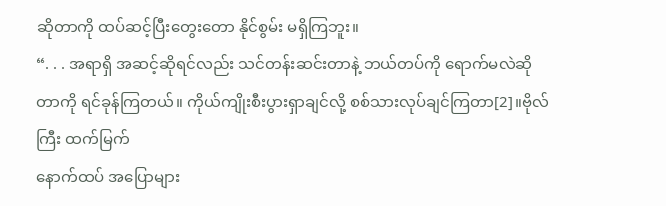ဆိုတာကို ထပ်ဆင့်ပြီးတွေးတော နိုင်စွမ်း မရှိကြဘူး။
“. . . အရာရှိ အဆင့်ဆိုရင်လည်း သင်တန်းဆင်းတာနဲ့ ဘယ်တပ်ကို ရောက်မလဲဆိုတာကို ရင်ခုန်ကြတယ်။ ကိုယ်ကျိုးစီးပွားရှာချင်လို့ စစ်သားလုပ်ချင်ကြတာ[2]။ဗိုလ်ကြီး ထက်မြက်
နောက်ထပ် အပြောများ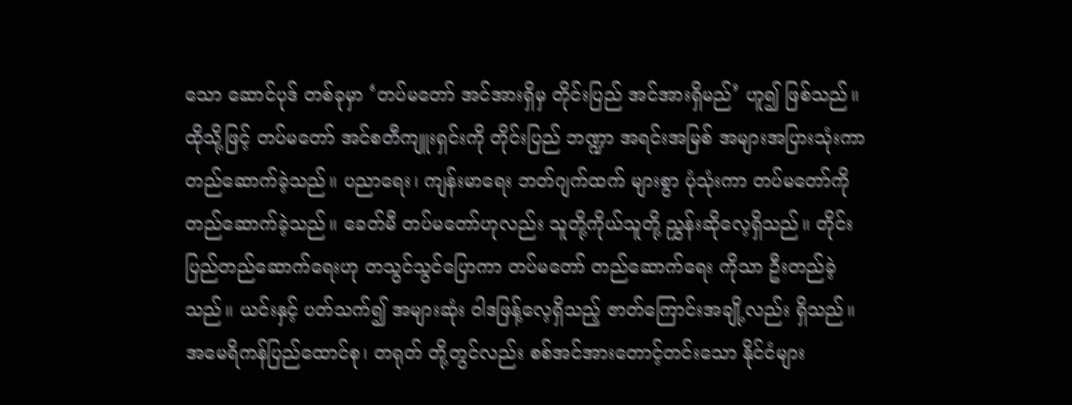သော ဆောင်ပုဒ် တစ်ခုမှာ ‘တပ်မတော် အင်အားရှိမှ တိုင်းပြည် အင်အားရှိမည်’ ဟူ၍ ဖြစ်သည်။ ထိုသို့ဖြင့် တပ်မတော် အင်စတီကျူးရှင်းကို တိုင်းပြည် ဘဏ္ဍာ အရင်းအမြစ် အများအပြားသုံးကာ တည်ဆောက်ခဲ့သည်။ ပညာရေး၊ ကျန်းမာရေး ဘတ်ဂျက်ထက် များစွာ ပုံသုံးကာ တပ်မတော်ကို တည်ဆောက်ခဲ့သည်။ ခေတ်မီ တပ်မတော်ဟုလည်း သူတို့ကိုယ်သူတို့ ညွှန်းဆိုလေ့ရှိသည်။ တိုင်းပြည်တည်ဆောက်ရေးဟု တသွင်သွင်ပြောကာ တပ်မတော် တည်ဆောက်ရေး ကိုသာ ဦးတည်ခဲ့သည်။ ယင်းနှင့် ပတ်သက်၍ အများဆုံး ဝါဒဖြန့်လေ့ရှိသည့် ဇာတ်ကြောင်းအချို့လည်း ရှိသည်။ အမေရိကန်ပြည်ထောင်စု၊ တရုတ် တို့တွင်လည်း စစ်အင်အားတောင့်တင်းသော နိုင်ငံများ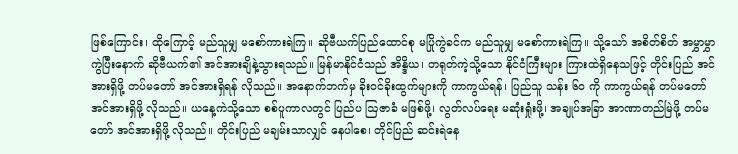ဖြစ်ကြောင်း၊ ထိုကြောင့် မည်သူမျှ မစော်ကားရဲကြ။ ဆိုဗီယက်ပြည်ထောင်စု မပြိုကွဲခင်က မည်သူမျှ မစော်ကားရဲကြ။ သို့သော် အစိတ်စိတ် အမွှာမွှာကွဲပြီးနောက် ဆိုဗီယက်၏ အင်အားချိနဲ့သွားရသည်။ မြန်မာနိုင်ငံသည် အိန္ဒိယ၊ တရုတ်ကဲ့သို့သော နိုင်ငံကြီးများ ကြားထဲရှိနေသဖြင့် တိုင်းပြည် အင်အားရှိဖို့ တပ်မတော် အင်အားရှိရန် လိုသည်။ အနောက်ဘက်မှ ခိုးဝင်ခိုးထွက်များကို ကာကွယ်ရန်၊ ပြည်သူ သန်း ၆၀ ကို ကာကွယ်ရန် တပ်မတော် အင်အားရှိဖို့ လိုသည်။ ယနေ့ကဲသို့သော စစ်ပူကာလတွင် ပြည်ပ ဩဇာခံ မဖြစ်ဖို့၊ လွတ်လပ်ရေး မဆုံးရှုံးဖို့၊ အချုပ်အခြာ အာဏာတည်မြဲဖို့ တပ်မတော် အင်အားရှိဖို့ လိုသည်။ တိုင်းပြည် မချမ်းသာလျှင် နေပါစေ၊ တိုင်ပြည် ဆင်းရဲနေ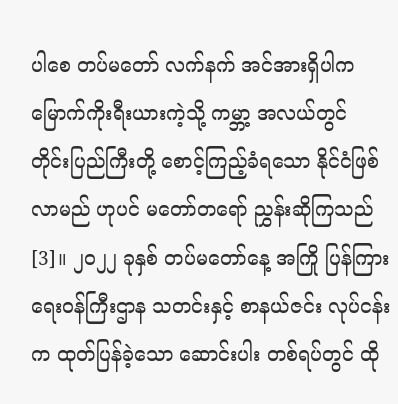ပါစေ တပ်မတော် လက်နက် အင်အားရှိပါက မြောက်ကိုးရီးယားကဲ့သို့ ကမ္ဘာ့ အလယ်တွင် တိုင်းပြည်ကြီးတို့ စောင့်ကြည့်ခံရသော နိုင်ငံဖြစ်လာမည် ဟုပင် မတော်တရော် ညွှန်းဆိုကြသည်[3]။ ၂၀၂၂ ခုနှစ် တပ်မတော်နေ့ အကြို ပြန်ကြားရေးဝန်ကြီးဌာန သတင်းနှင့် စာနယ်ဇင်း လုပ်ငန်းက ထုတ်ပြန်ခဲ့သော ဆောင်းပါး တစ်ရပ်တွင် ထို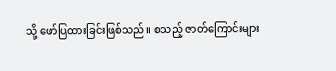သို့ ဖော်ပြထားခြင်းဖြစ်သည်။ စသည့် ဇာတ်ကြောင်းများ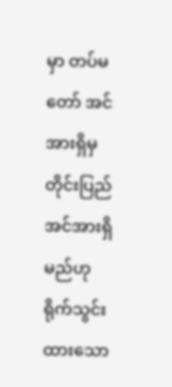မှာ တပ်မတော် အင်အားရှိမှ တိုင်းပြည် အင်အားရှိမည်ဟု ရိုက်သွင်းထားသော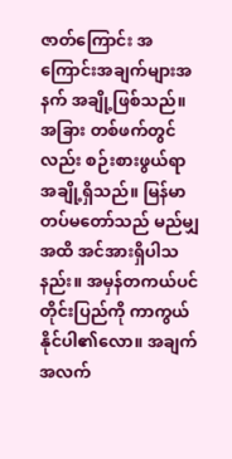ဇာတ်ကြောင်း အကြောင်းအချက်များအနက် အချို့ဖြစ်သည်။ အခြား တစ်ဖက်တွင်လည်း စဉ်းစားဖွယ်ရာ အချို့ရှိသည်။ မြန်မာတပ်မတော်သည် မည်မျှ အထိ အင်အားရှိပါသနည်း။ အမှန်တကယ်ပင် တိုင်းပြည်ကို ကာကွယ်နိုင်ပါ၏လော။ အချက်အလက်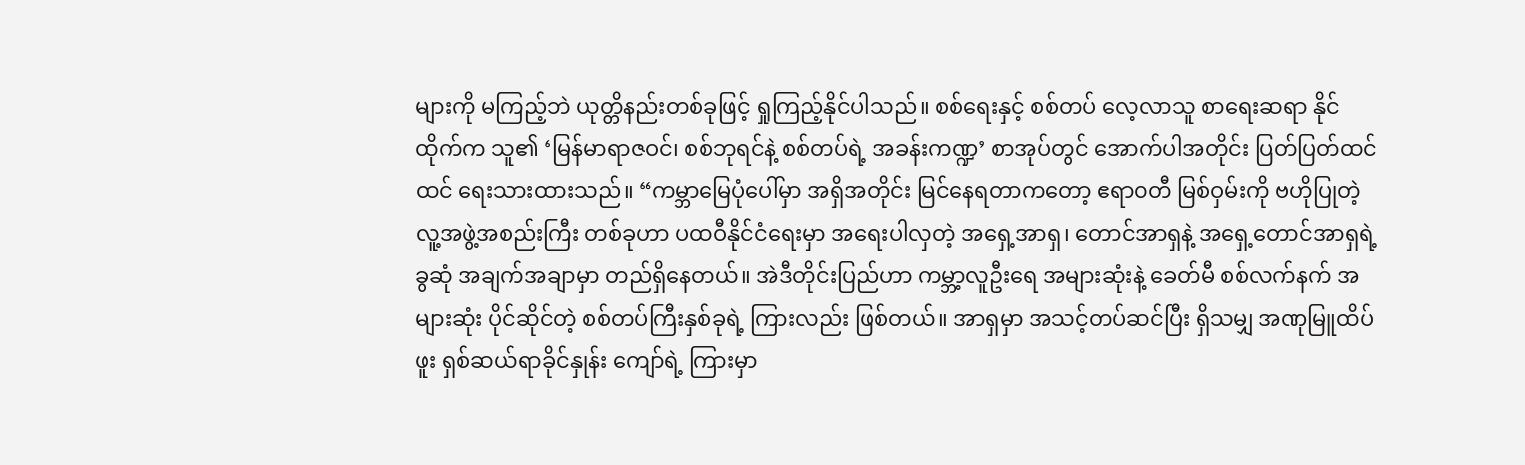များကို မကြည့်ဘဲ ယုတ္တိနည်းတစ်ခုဖြင့် ရှုကြည့်နိုင်ပါသည်။ စစ်ရေးနှင့် စစ်တပ် လေ့လာသူ စာရေးဆရာ နိုင်ထိုက်က သူ၏ ‘မြန်မာရာဇဝင်၊ စစ်ဘုရင်နဲ့ စစ်တပ်ရဲ့ အခန်းကဏ္ဍ’ စာအုပ်တွင် အောက်ပါအတိုင်း ပြတ်ပြတ်ထင်ထင် ရေးသားထားသည်။ “ကမ္ဘာမြေပုံပေါ်မှာ အရှိအတိုင်း မြင်နေရတာကတော့ ဧရာ၀တီ မြစ်ဝှမ်းကို ဗဟိုပြုတဲ့ လူ့အဖွဲ့အစည်းကြီး တစ်ခုဟာ ပထဝီနိုင်ငံရေးမှာ အရေးပါလှတဲ့ အရှေ့အာရှ၊ တောင်အာရှနဲ့ အရှေ့တောင်အာရှရဲ့ ခွဆုံ အချက်အချာမှာ တည်ရှိနေတယ်။ အဲဒီတိုင်းပြည်ဟာ ကမ္ဘာ့လူဦးရေ အများဆုံးနဲ့ ခေတ်မီ စစ်လက်နက် အများဆုံး ပိုင်ဆိုင်တဲ့ စစ်တပ်ကြီးနှစ်ခုရဲ့ ကြားလည်း ဖြစ်တယ်။ အာရှမှာ အသင့်တပ်ဆင်ပြီး ရှိသမျှ အဏုမြူထိပ်ဖူး ရှစ်ဆယ်ရာခိုင်နှုန်း ကျော်ရဲ့ ကြားမှာ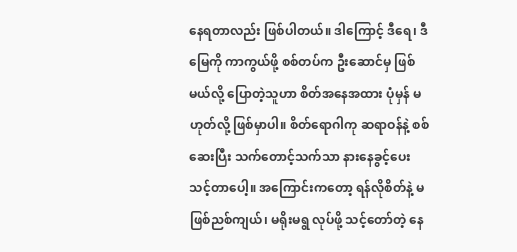နေရတာလည်း ဖြစ်ပါတယ်။ ဒါကြောင့် ဒီရေ၊ ဒီမြေကို ကာကွယ်ဖို့ စစ်တပ်က ဦးဆောင်မှ ဖြစ်မယ်လို့ ပြောတဲ့သူဟာ စိတ်အနေအထား ပုံမှန် မဟုတ်လို့ ဖြစ်မှာပါ။ စိတ်ရောဂါကု ဆရာဝန်နဲ့ စစ်ဆေးပြီး သက်တောင့်သက်သာ နားနေခွင့်ပေးသင့်တာပေါ့။ အကြောင်းကတော့ ရန်လိုစိတ်နဲ့ မဖြစ်ညစ်ကျယ်၊ မရိုးမရွ လုပ်ဖို့ သင့်တော်တဲ့ နေ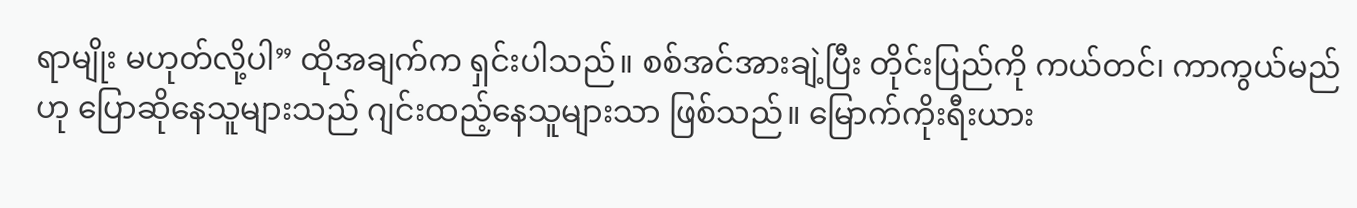ရာမျိုး မဟုတ်လို့ပါ” ထိုအချက်က ရှင်းပါသည်။ စစ်အင်အားချဲ့ပြီး တိုင်းပြည်ကို ကယ်တင်၊ ကာကွယ်မည်ဟု ပြောဆိုနေသူများသည် ဂျင်းထည့်နေသူများသာ ဖြစ်သည်။ မြောက်ကိုးရီးယား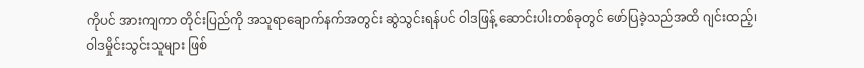ကိုပင် အားကျကာ တိုင်းပြည်ကို အသူရာချောက်နက်အတွင်း ဆွဲသွင်းရန်ပင် ဝါဒဖြန့် ဆောင်းပါးတစ်ခုတွင် ဖော်ပြခဲ့သည်အထိ ဂျင်းထည့်၊ ဝါဒမှိုင်းသွင်းသူများ ဖြစ်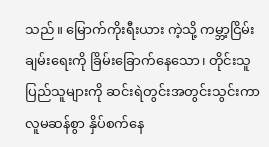သည်။ မြောက်ကိုးရီးယား ကဲ့သို့ ကမ္ဘာ့ငြိမ်းချမ်းရေးကို ခြိမ်းခြောက်နေသော၊ တိုင်းသူပြည်သူများကို ဆင်းရဲတွင်းအတွင်းသွင်းကာ လူမဆန်စွာ နှိပ်စက်နေ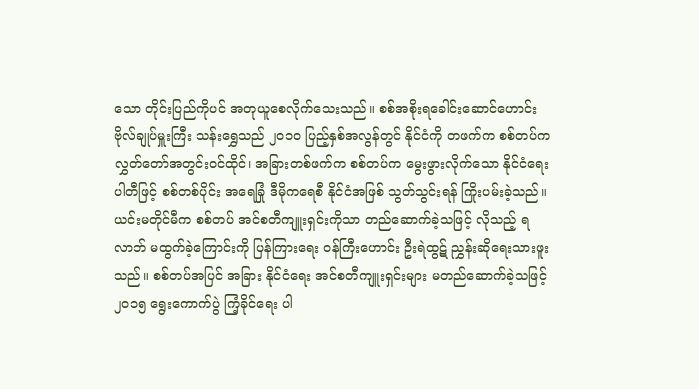သော တိုင်းပြည်ကိုပင် အတုယူစေလိုက်သေးသည်။ စစ်အစိုးရခေါင်းဆောင်ဟောင်း ဗိုလ်ချုပ်မှူးကြီး သန်းရွှေသည် ၂၀၁၀ ပြည့်နှစ်အလွန်တွင် နိုင်ငံကို တဖက်က စစ်တပ်က လွှတ်တော်အတွင်းဝင်ထိုင်၊ အခြားတစ်ဖက်က စစ်တပ်က မွေးဖွားလိုက်သော နိုင်ငံရေးပါတီဖြင့် စစ်တစ်ပိုင်း အရေခြုံ ဒီမိုကရေစီ နိုင်ငံအဖြစ် သွတ်သွင်းရန် ကြိုးပမ်းခဲ့သည်။ ယင်းမတိုင်မီက စစ်တပ် အင်စတီကျူးရှင်းကိုသာ တည်ဆောက်ခဲ့သဖြင့် လိုသည့် ရလာဘ် မထွက်ခဲ့ကြောင်းကို ပြန်ကြားရေး ဝန်ကြီးဟောင်း ဦးရဲထွဋ် ညွှန်းဆိုရေးသားဖူးသည်။ စစ်တပ်အပြင် အခြား နိုင်ငံရေး အင်စတီကျူးရှင်းများ မတည်ဆောက်ခဲ့သဖြင့် ၂၀၁၅ ရွေးကောက်ပွဲ ကြံ့ခိုင်ရေး ပါ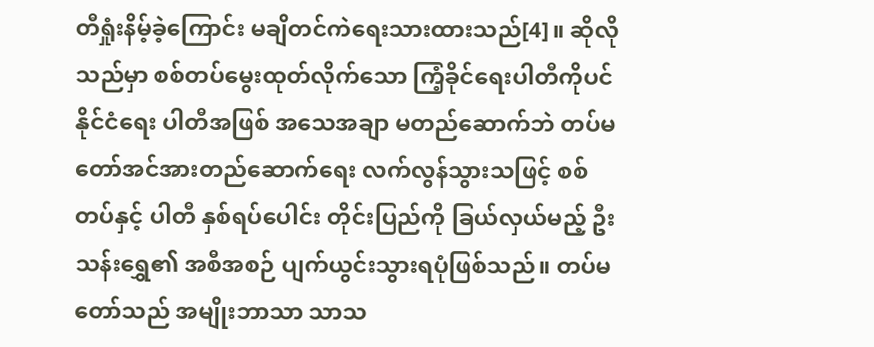တီရှုံးနိမ့်ခဲ့ကြောင်း မချိတင်ကဲရေးသားထားသည်[4]။ ဆိုလိုသည်မှာ စစ်တပ်မွေးထုတ်လိုက်သော ကြံ့ခိုင်ရေးပါတီကိုပင် နိုင်ငံရေး ပါတီအဖြစ် အသေအချာ မတည်ဆောက်ဘဲ တပ်မတော်အင်အားတည်ဆောက်ရေး လက်လွန်သွားသဖြင့် စစ်တပ်နှင့် ပါတီ နှစ်ရပ်ပေါင်း တိုင်းပြည်ကို ခြယ်လှယ်မည့် ဦးသန်းရွှေ၏ အစီအစဉ် ပျက်ယွင်းသွားရပုံဖြစ်သည်။ တပ်မတော်သည် အမျိုးဘာသာ သာသ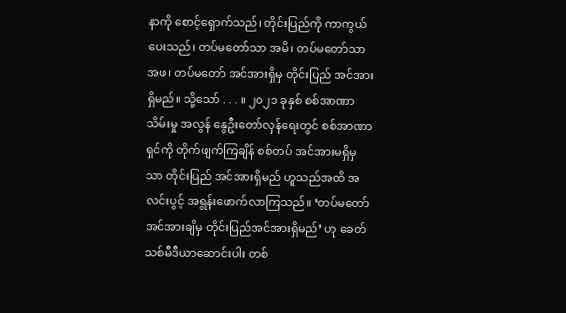နာကို စောင့်ရှောက်သည်၊ တိုင်းပြည်ကို ကာကွယ်ပေးသည်၊ တပ်မတော်သာ အမိ၊ တပ်မတော်သာ အဖ၊ တပ်မတော် အင်အားရှိမှ တိုင်းပြည် အင်အားရှိမည်။ သို့သော် . . . ။ ၂၀၂၁ ခုနှစ် စစ်အာဏာသိမ်းမှု အလွန် နွေဦးတော်လှန်ရေးတွင် စစ်အာဏာရှင်ကို တိုက်ဖျက်ကြချိန် စစ်တပ် အင်အားမရှိမှသာ တိုင်းပြည် အင်အားရှိမည် ဟူသည်အထိ အလင်းပွင့် အရွန်းဖောက်လာကြသည်။ ‘တပ်မတော် အင်အားချိမှ တိုင်းပြည်အင်အားရှိမည်’ ဟု ခေတ်သစ်မီဒီယာဆောင်းပါး တစ်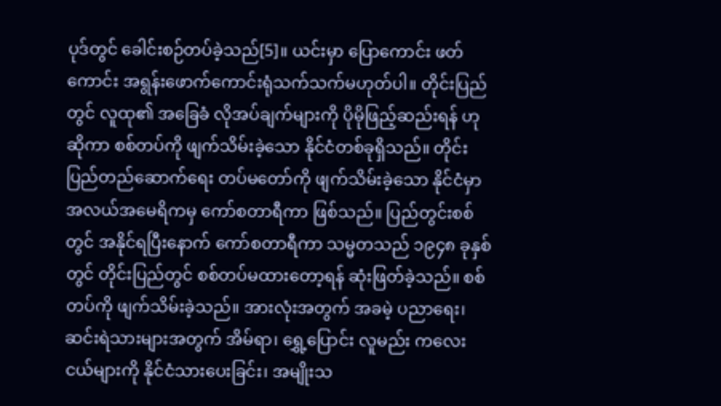ပုဒ်တွင် ခေါင်းစဉ်တပ်ခဲ့သည်[5]။ ယင်းမှာ ပြောကောင်း ဖတ်ကောင်း အရွန်းဖောက်ကောင်းရုံသက်သက်မဟုတ်ပါ။ တိုင်းပြည်တွင် လူထု၏ အခြေခံ လိုအပ်ချက်များကို ပိုမိုဖြည့်ဆည်းရန် ဟုဆိုကာ စစ်တပ်ကို ဖျက်သိမ်းခဲ့သော နိုင်ငံတစ်ခုရှိသည်။ တိုင်းပြည်တည်ဆောက်ရေး တပ်မတော်ကို ဖျက်သိမ်းခဲ့သော နိုင်ငံမှာ အလယ်အမေရိကမှ ကော်စတာရီကာ ဖြစ်သည်။ ပြည်တွင်းစစ်တွင် အနိုင်ရပြီးနောက် ကော်စတာရီကာ သမ္မတသည် ၁၉၄၈ ခုနှစ်တွင် တိုင်းပြည်တွင် စစ်တပ်မထားတော့ရန် ဆုံးဖြတ်ခဲ့သည်။ စစ်တပ်ကို ဖျက်သိမ်းခဲ့သည်။ အားလုံးအတွက် အခမဲ့ ပညာရေး၊ ဆင်းရဲသားများအတွက် အိမ်ရာ၊ ရွှေ့ပြောင်း လူမည်း ကလေးငယ်များကို နိုင်ငံသားပေးခြင်း၊ အမျိုးသ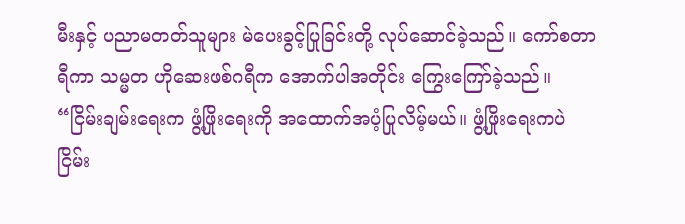မီးနှင့် ပညာမတတ်သူများ မဲပေးခွင့်ပြုခြင်းတို့ လုပ်ဆောင်ခဲ့သည်။ ကော်စတာရီကာ သမ္မတ ဟိုဆေးဖစ်ဂရီက အောက်ပါအတိုင်း ကြွေးကြော်ခဲ့သည်။ “ငြိမ်းချမ်းရေးက ဖွံ့ဖြိုးရေးကို အထောက်အပံ့ပြုလိမ့်မယ်။ ဖွံ့ဖြိုးရေးကပဲ ငြိမ်း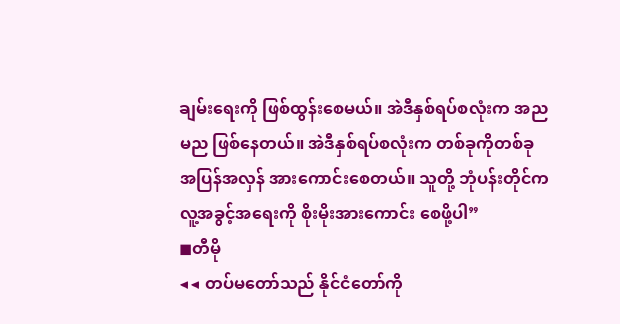ချမ်းရေးကို ဖြစ်ထွန်းစေမယ်။ အဲဒီနှစ်ရပ်စလုံးက အညမည ဖြစ်နေတယ်။ အဲဒီနှစ်ရပ်စလုံးက တစ်ခုကိုတစ်ခု အပြန်အလှန် အားကောင်းစေတယ်။ သူတို့ ဘုံပန်းတိုင်က လူ့အခွင့်အရေးကို စိုးမိုးအားကောင်း စေဖို့ပါ”
◼တီမို
◀◀ တပ်မတော်သည် နိုင်ငံတော်ကို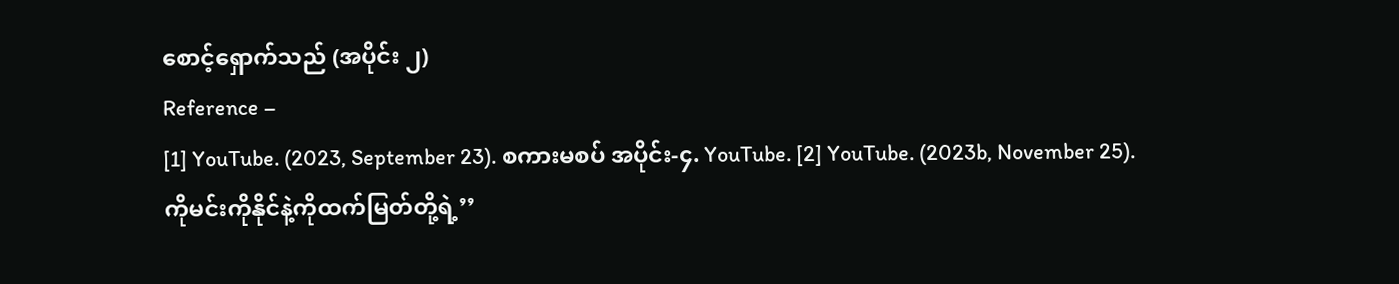စောင့်ရှောက်သည် (အပိုင်း ၂)
Reference –
[1] YouTube. (2023, September 23). စကားမစပ် အပိုင်း-၄. YouTube. [2] YouTube. (2023b, November 25). ကိုမင်းကိုနိုင်နဲ့ကိုထက်မြတ်တို့ရဲ့’’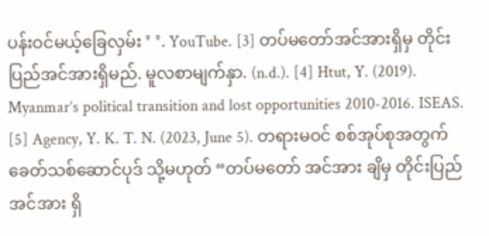ပန်းဝင်မယ့်ခြေလှမ်း ’ ’. YouTube. [3] တပ်မတော်အင်အားရှိမှ တိုင်းပြည်အင်အားရှိမည်. မူလစာမျက်နှာ. (n.d.). [4] Htut, Y. (2019). Myanmar’s political transition and lost opportunities 2010-2016. ISEAS. [5] Agency, Y. K. T. N. (2023, June 5). တရားမဝင် စစ်အုပ်စုအတွက် ခေတ်သစ်ဆောင်ပုဒ် သို့မဟုတ် “တပ်မတော် အင်အား ချိမှ တိုင်းပြည်အင်အား ရှိ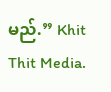မည်.” Khit Thit Media.